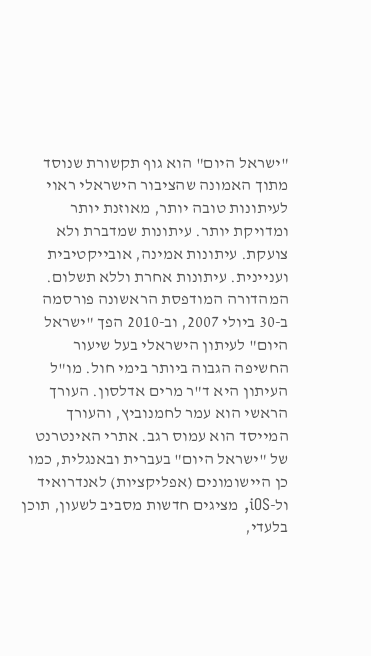"ישראל היום" הוא גוף תקשורת שנוסד מתוך האמונה שהציבור הישראלי ראוי לעיתונות טובה יותר, מאוזנת יותר ומדויקת יותר. עיתונות שמדברת ולא צועקת. עיתונות אמינה, אובייקטיבית ועניינית. עיתונות אחרת וללא תשלום. המהדורה המודפסת הראשונה פורסמה ב-30 ביולי 2007, וב-2010 הפך "ישראל היום" לעיתון הישראלי בעל שיעור החשיפה הגבוה ביותר בימי חול. מו"ל העיתון היא ד"ר מרים אדלסון. העורך הראשי הוא עמר לחמנוביץ, והעורך המייסד הוא עמוס רגב. אתרי האינטרנט של "ישראל היום" בעברית ובאנגלית, כמו כן היישומונים (אפליקציות) לאנדרואיד ול-iOS, מציגים חדשות מסביב לשעון, תוכן בלעדי,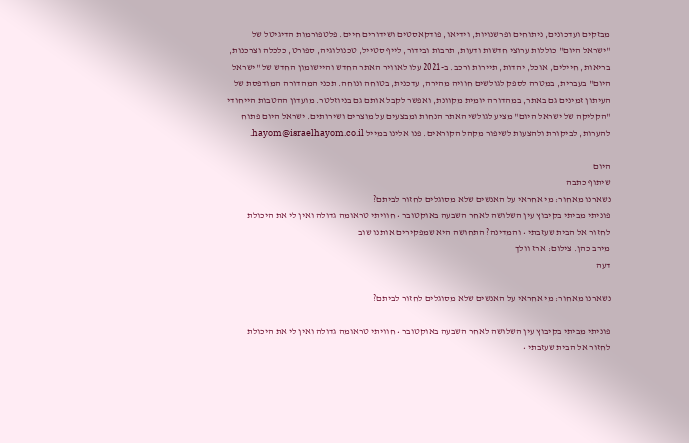מבזקים ועדכונים, ניתוחים ופרשנויות, וידיאו, פודקאסטים ושידורים חיים. פלטפורמות הדיגיטל של "ישראל היום" כוללות ערוצי חדשות ודעות, תרבות ובידור, לייף סטייל, טכנולוגיה, ספורט, כלכלה וצרכנות, בריאות, חיילים, אוכל, יהדות, תיירות ורכב. ב-2021 עלו לאוויר האתר החדש והיישומון החדש של "ישראל היום" בעברית, במטרה לספק לגולשים חוויה מהירה, עדכנית, בטוחה ונוחה. תכני המהדורה המודפסת של העיתון זמינים גם באתר, במהדורה יומית מקוונת, ואפשר לקבל אותם גם בניוזלטר. מועדון ההטבות הייחודי "הקליקה של ישראל היום" מציע לגולשי האתר הנחות ומבצעים על מוצרים ושירותים. ישראל היום פתוח להערות, לביקורת ולהצעות לשיפור מקהל הקוראים. פנו אלינו במייל hayom@israelhayom.co.il.

היום
שיתוף כתבה
נשארנו מאחור: מי אחראי על האנשים שלא מסוגלים לחזור לביתם?
פוניתי מביתי בקיבוץ עין השלושה לאחר השבעה באוקטובר • חוויתי טראומה גדולה ואין לי את היכולת לחזור אל הבית שעזבתי • והמדינה? התחושה היא שמפקירים אותנו שוב
מירב כהן. צילום: ארז וולך
דעה

נשארנו מאחור: מי אחראי על האנשים שלא מסוגלים לחזור לביתם?

פוניתי מביתי בקיבוץ עין השלושה לאחר השבעה באוקטובר • חוויתי טראומה גדולה ואין לי את היכולת לחזור אל הבית שעזבתי •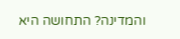והמדינה? התחושה היא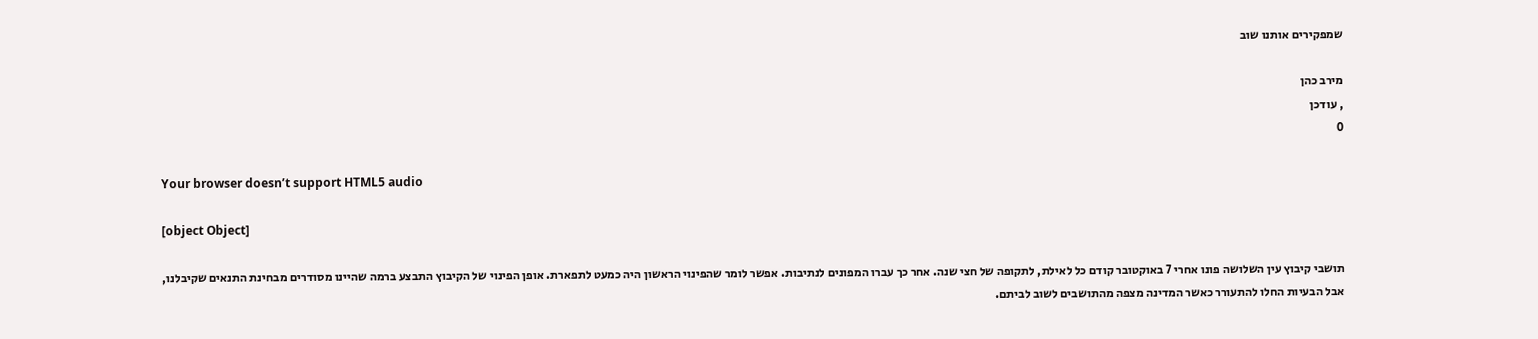שמפקירים אותנו שוב

מירב כהן
, עודכן
0

Your browser doesn’t support HTML5 audio

[object Object]

תושבי קיבוץ עין השלושה פונו אחרי 7 באוקטובר קודם כל לאילת, לתקופה של חצי שנה. אחר כך עברו המפונים לנתיבות. אפשר לומר שהפינוי הראשון היה כמעט לתפארת. אופן הפינוי של הקיבוץ התבצע ברמה שהיינו מסודרים מבחינת התנאים שקיבלנו, אבל הבעיות החלו להתעורר כאשר המדינה מצפה מהתושבים לשוב לביתם.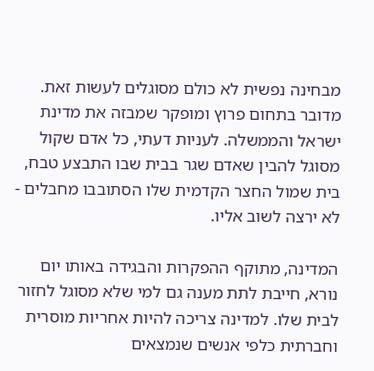מבחינה נפשית לא כולם מסוגלים לעשות זאת. מדובר בתחום פרוץ ומופקר שמבזה את מדינת ישראל והממשלה. לעניות דעתי, כל אדם שקול מסוגל להבין שאדם שגר בבית שבו התבצע טבח, בית שמול החצר הקדמית שלו הסתובבו מחבלים - לא ירצה לשוב אליו.

המדינה, מתוקף ההפקרות והבגידה באותו יום נורא, חייבת לתת מענה גם למי שלא מסוגל לחזור לבית שלו. למדינה צריכה להיות אחריות מוסרית וחברתית כלפי אנשים שנמצאים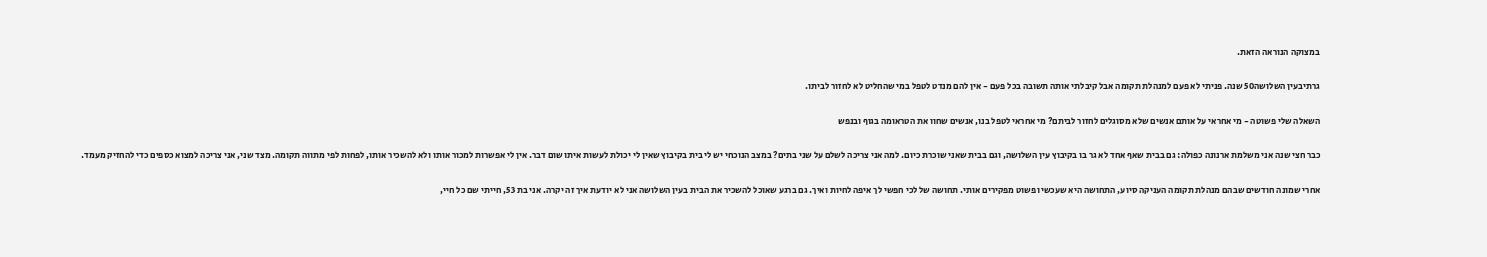במצוקה הנוראה הזאת.

גרתיבעין השלושה50 שנה. פניתי לא פעם למנהלת תקומה אבל קיבלתי אותה תשובה בכל פעם - אין להם מנדט לטפל במי שהחליט לא לחזור לביתו.

השאלה שלי פשוטה - מי אחראי על אותם אנשים שלא מסוגלים לחזור לביתם? מי אחראי לטפל בנו, אנשים שחוו את הטראומה בגוף ובנפש

כבר חצי שנה אני משלמת ארנונה כפולה: גם בבית שאף אחד לא גר בו בקיבוץ עין השלושה, וגם בבית שאני שוכרת כיום. למה אני צריכה לשלם על שני בתים? במצב הנוכחי יש לי בית בקיבוץ שאין לי יכולת לעשות איתו שום דבר. אין לי אפשרות למכור אותו ולא להשכיר אותו, לפחות לפי מתווה תקומה. מצד שני, אני צריכה למצוא כספים כדי להחזיק מעמד.

אחרי שמונה חודשים שבהם מנהלת תקומה העניקה סיוע, התחושה היא שעכשיו פשוט מפקירים אותי. תחושה של לכי חפשי לך איפה לחיות ואיך. גם ברגע שאוכל להשכיר את הבית בעין השלושה אני לא יודעת איך זה יקרה. אני בת 53, חייתי שם כל חיי,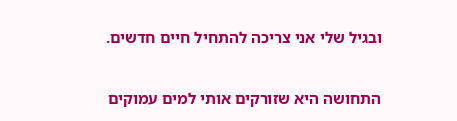ובגיל שלי אני צריכה להתחיל חיים חדשים.

התחושה היא שזורקים אותי למים עמוקים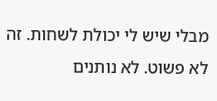מבלי שיש לי יכולת לשחות. זה לא פשוט. לא נותנים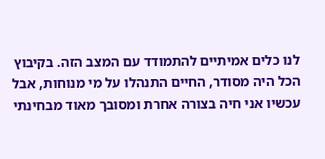לנו כלים אמיתיים להתמודד עם המצב הזה. בקיבוץ הכל היה מסודר, החיים התנהלו על מי מנוחות, אבל עכשיו אני חיה בצורה אחרת ומסובך מאוד מבחינתי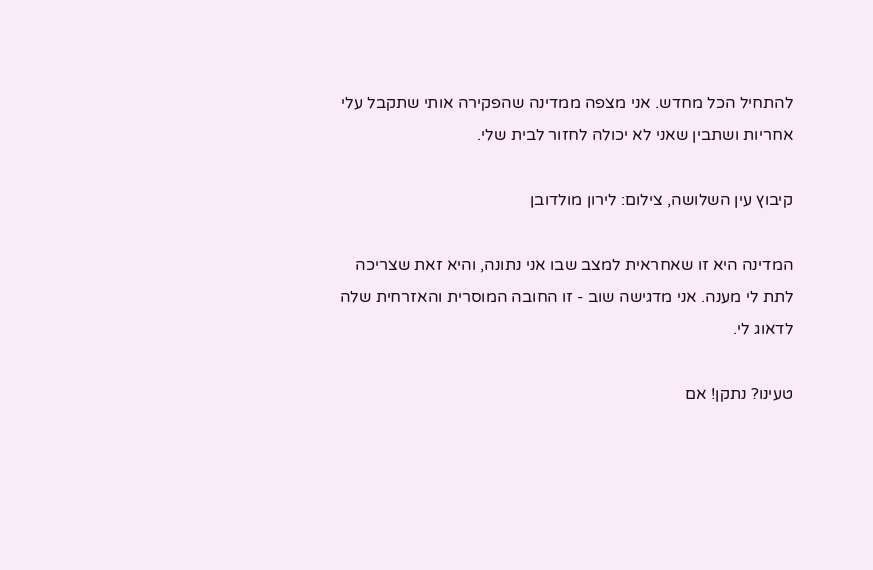להתחיל הכל מחדש. אני מצפה ממדינה שהפקירה אותי שתקבל עלי אחריות ושתבין שאני לא יכולה לחזור לבית שלי.

קיבוץ עין השלושה, צילום: לירון מולדובן

המדינה היא זו שאחראית למצב שבו אני נתונה, והיא זאת שצריכה לתת לי מענה. אני מדגישה שוב - זו החובה המוסרית והאזרחית שלה לדאוג לי.

טעינו? נתקן! אם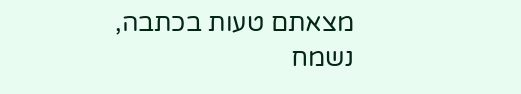מצאתם טעות בכתבה, נשמח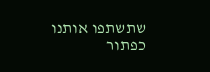שתשתפו אותנו
כפתור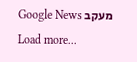מעקב Google News
Load more...